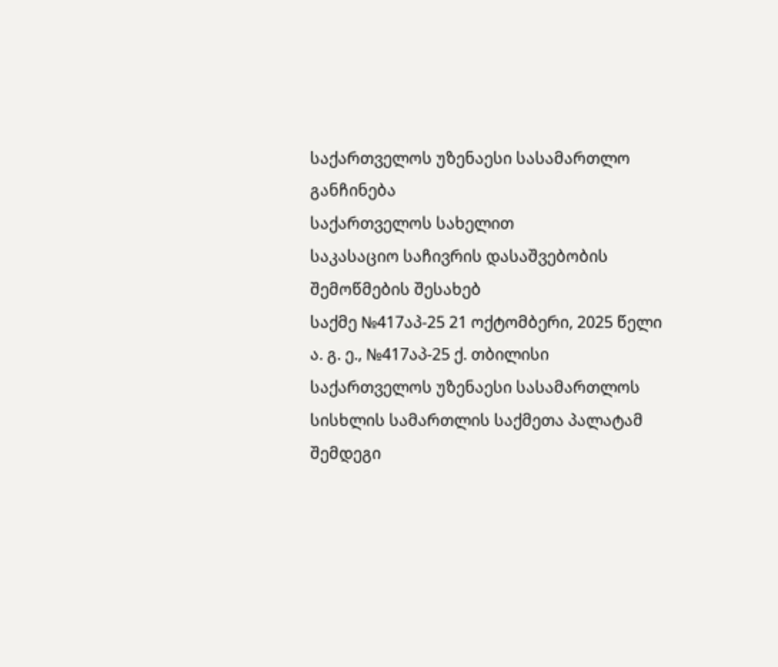საქართველოს უზენაესი სასამართლო
განჩინება
საქართველოს სახელით
საკასაციო საჩივრის დასაშვებობის
შემოწმების შესახებ
საქმე №417აპ-25 21 ოქტომბერი, 2025 წელი
ა. გ. ე., №417აპ-25 ქ. თბილისი
საქართველოს უზენაესი სასამართლოს სისხლის სამართლის საქმეთა პალატამ შემდეგი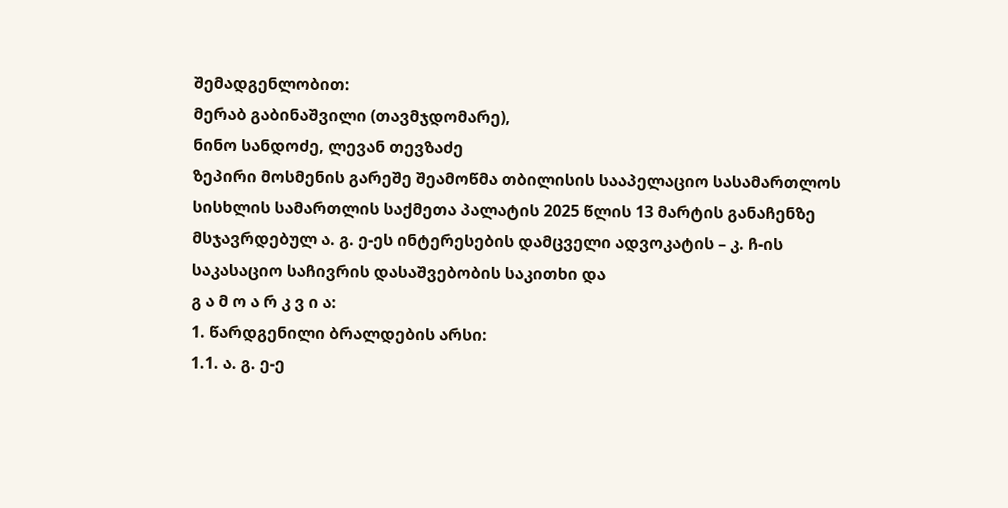შემადგენლობით:
მერაბ გაბინაშვილი (თავმჯდომარე),
ნინო სანდოძე, ლევან თევზაძე
ზეპირი მოსმენის გარეშე შეამოწმა თბილისის სააპელაციო სასამართლოს სისხლის სამართლის საქმეთა პალატის 2025 წლის 13 მარტის განაჩენზე მსჯავრდებულ ა. გ. ე-ეს ინტერესების დამცველი ადვოკატის – კ. ჩ-ის საკასაციო საჩივრის დასაშვებობის საკითხი და
გ ა მ ო ა რ კ ვ ი ა:
1. წარდგენილი ბრალდების არსი:
1.1. ა. გ. ე-ე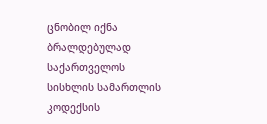ცნობილ იქნა ბრალდებულად საქართველოს სისხლის სამართლის კოდექსის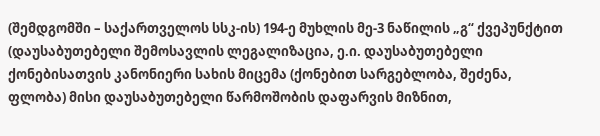(შემდგომში – საქართველოს სსკ-ის) 194-ე მუხლის მე-3 ნაწილის „გ“ ქვეპუნქტით (დაუსაბუთებელი შემოსავლის ლეგალიზაცია, ე.ი. დაუსაბუთებელი ქონებისათვის კანონიერი სახის მიცემა (ქონებით სარგებლობა, შეძენა, ფლობა) მისი დაუსაბუთებელი წარმოშობის დაფარვის მიზნით,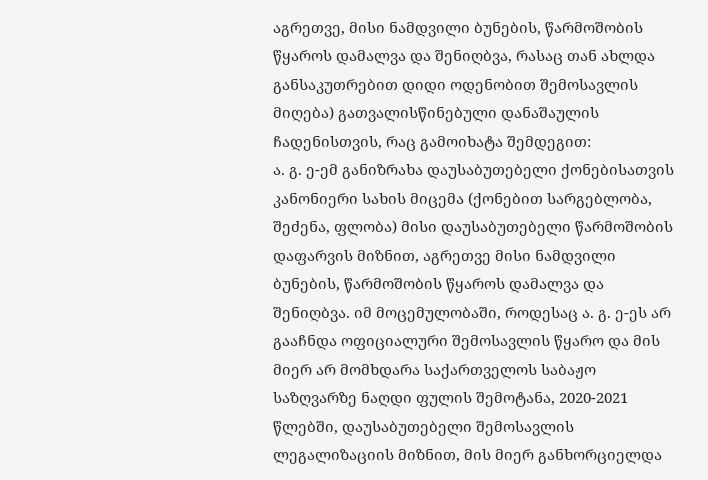აგრეთვე, მისი ნამდვილი ბუნების, წარმოშობის წყაროს დამალვა და შენიღბვა, რასაც თან ახლდა განსაკუთრებით დიდი ოდენობით შემოსავლის მიღება) გათვალისწინებული დანაშაულის ჩადენისთვის, რაც გამოიხატა შემდეგით:
ა. გ. ე-ემ განიზრახა დაუსაბუთებელი ქონებისათვის კანონიერი სახის მიცემა (ქონებით სარგებლობა, შეძენა, ფლობა) მისი დაუსაბუთებელი წარმოშობის დაფარვის მიზნით, აგრეთვე მისი ნამდვილი ბუნების, წარმოშობის წყაროს დამალვა და შენიღბვა. იმ მოცემულობაში, როდესაც ა. გ. ე-ეს არ გააჩნდა ოფიციალური შემოსავლის წყარო და მის მიერ არ მომხდარა საქართველოს საბაჟო საზღვარზე ნაღდი ფულის შემოტანა, 2020-2021 წლებში, დაუსაბუთებელი შემოსავლის ლეგალიზაციის მიზნით, მის მიერ განხორციელდა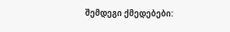შემდეგი ქმედებები: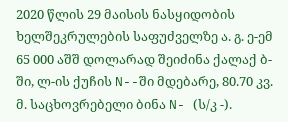2020 წლის 29 მაისის ნასყიდობის ხელშეკრულების საფუძველზე ა. გ. ე-ემ 65 000 აშშ დოლარად შეიძინა ქალაქ ბ-ში, ლ-ის ქუჩის N--ში მდებარე, 80.70 კვ. მ. საცხოვრებელი ბინა N- (ს/კ -).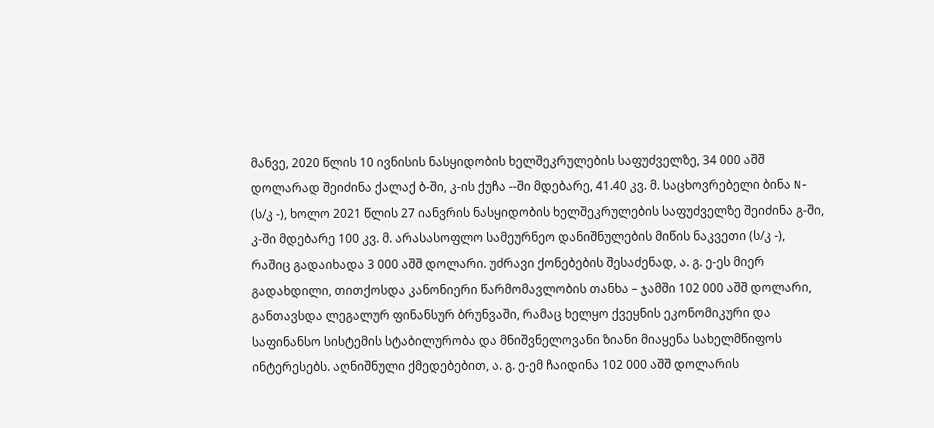მანვე, 2020 წლის 10 ივნისის ნასყიდობის ხელშეკრულების საფუძველზე, 34 000 აშშ დოლარად შეიძინა ქალაქ ბ-ში, კ-ის ქუჩა --ში მდებარე, 41.40 კვ. მ. საცხოვრებელი ბინა N- (ს/კ -), ხოლო 2021 წლის 27 იანვრის ნასყიდობის ხელშეკრულების საფუძველზე შეიძინა გ-ში, კ-ში მდებარე 100 კვ. მ. არასასოფლო სამეურნეო დანიშნულების მიწის ნაკვეთი (ს/კ -), რაშიც გადაიხადა 3 000 აშშ დოლარი. უძრავი ქონებების შესაძენად, ა. გ. ე-ეს მიერ გადახდილი, თითქოსდა კანონიერი წარმომავლობის თანხა – ჯამში 102 000 აშშ დოლარი, განთავსდა ლეგალურ ფინანსურ ბრუნვაში, რამაც ხელყო ქვეყნის ეკონომიკური და საფინანსო სისტემის სტაბილურობა და მნიშვნელოვანი ზიანი მიაყენა სახელმწიფოს ინტერესებს. აღნიშნული ქმედებებით, ა. გ. ე-ემ ჩაიდინა 102 000 აშშ დოლარის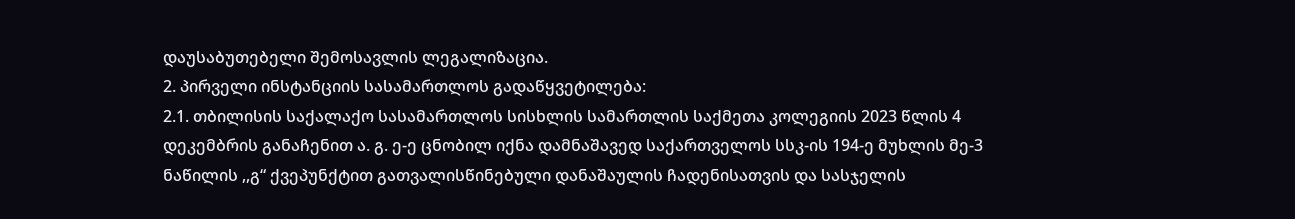დაუსაბუთებელი შემოსავლის ლეგალიზაცია.
2. პირველი ინსტანციის სასამართლოს გადაწყვეტილება:
2.1. თბილისის საქალაქო სასამართლოს სისხლის სამართლის საქმეთა კოლეგიის 2023 წლის 4 დეკემბრის განაჩენით ა. გ. ე-ე ცნობილ იქნა დამნაშავედ საქართველოს სსკ-ის 194-ე მუხლის მე-3 ნაწილის ,,გ“ ქვეპუნქტით გათვალისწინებული დანაშაულის ჩადენისათვის და სასჯელის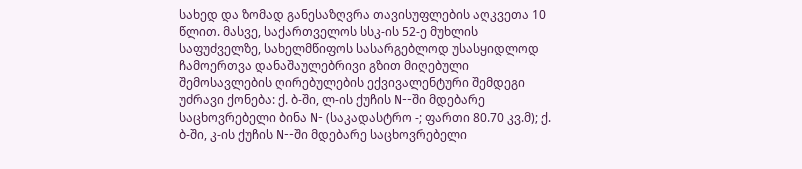სახედ და ზომად განესაზღვრა თავისუფლების აღკვეთა 10 წლით. მასვე, საქართველოს სსკ-ის 52-ე მუხლის საფუძველზე, სახელმწიფოს სასარგებლოდ უსასყიდლოდ ჩამოერთვა დანაშაულებრივი გზით მიღებული შემოსავლების ღირებულების ექვივალენტური შემდეგი უძრავი ქონება: ქ. ბ-ში, ლ-ის ქუჩის N--ში მდებარე საცხოვრებელი ბინა N- (საკადასტრო -; ფართი 80.70 კვ.მ); ქ. ბ-ში, კ-ის ქუჩის N--ში მდებარე საცხოვრებელი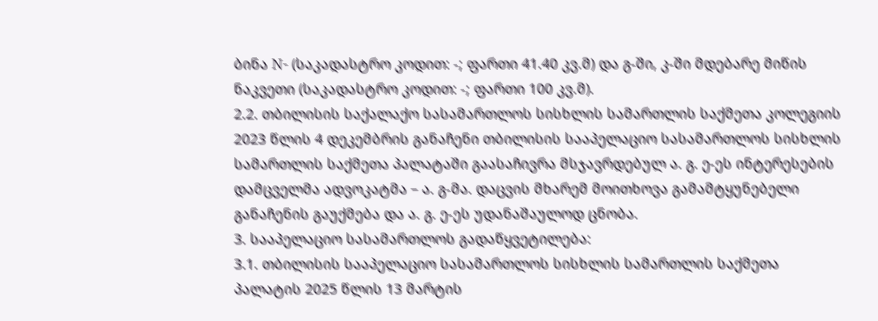ბინა N- (საკადასტრო კოდით: -; ფართი 41.40 კვ.მ) და გ-ში, კ-ში მდებარე მიწის ნაკვეთი (საკადასტრო კოდით: -; ფართი 100 კვ.მ).
2.2. თბილისის საქალაქო სასამართლოს სისხლის სამართლის საქმეთა კოლეგიის 2023 წლის 4 დეკემბრის განაჩენი თბილისის სააპელაციო სასამართლოს სისხლის სამართლის საქმეთა პალატაში გაასაჩივრა მსჯავრდებულ ა. გ. ე-ეს ინტერესების დამცველმა ადვოკატმა – ა. გ-მა. დაცვის მხარემ მოითხოვა გამამტყუნებელი განაჩენის გაუქმება და ა. გ. ე-ეს უდანაშაულოდ ცნობა.
3. სააპელაციო სასამართლოს გადაწყვეტილება:
3.1. თბილისის სააპელაციო სასამართლოს სისხლის სამართლის საქმეთა პალატის 2025 წლის 13 მარტის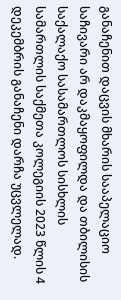განაჩენით დაცვის მხარის სააპელაციო საჩივარი არ დაკმაყოფილდა და თბილისის საქალაქო სასამართლოს სისხლის სამართლის საქმეთა კოლეგიის 2023 წლის 4 დეკემბრის განაჩენი დარჩა უცვლელად.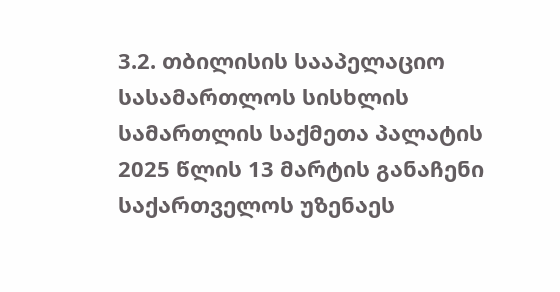3.2. თბილისის სააპელაციო სასამართლოს სისხლის სამართლის საქმეთა პალატის 2025 წლის 13 მარტის განაჩენი საქართველოს უზენაეს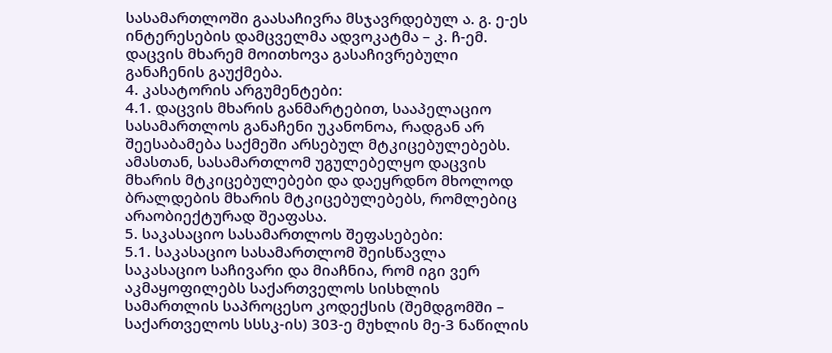სასამართლოში გაასაჩივრა მსჯავრდებულ ა. გ. ე-ეს ინტერესების დამცველმა ადვოკატმა – კ. ჩ-ემ. დაცვის მხარემ მოითხოვა გასაჩივრებული განაჩენის გაუქმება.
4. კასატორის არგუმენტები:
4.1. დაცვის მხარის განმარტებით, სააპელაციო სასამართლოს განაჩენი უკანონოა, რადგან არ შეესაბამება საქმეში არსებულ მტკიცებულებებს. ამასთან, სასამართლომ უგულებელყო დაცვის მხარის მტკიცებულებები და დაეყრდნო მხოლოდ ბრალდების მხარის მტკიცებულებებს, რომლებიც არაობიექტურად შეაფასა.
5. საკასაციო სასამართლოს შეფასებები:
5.1. საკასაციო სასამართლომ შეისწავლა საკასაციო საჩივარი და მიაჩნია, რომ იგი ვერ აკმაყოფილებს საქართველოს სისხლის სამართლის საპროცესო კოდექსის (შემდგომში – საქართველოს სსსკ-ის) 303-ე მუხლის მე-3 ნაწილის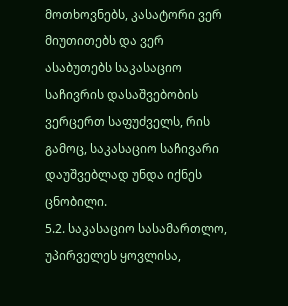მოთხოვნებს, კასატორი ვერ მიუთითებს და ვერ ასაბუთებს საკასაციო საჩივრის დასაშვებობის ვერცერთ საფუძველს, რის გამოც, საკასაციო საჩივარი დაუშვებლად უნდა იქნეს ცნობილი.
5.2. საკასაციო სასამართლო, უპირველეს ყოვლისა,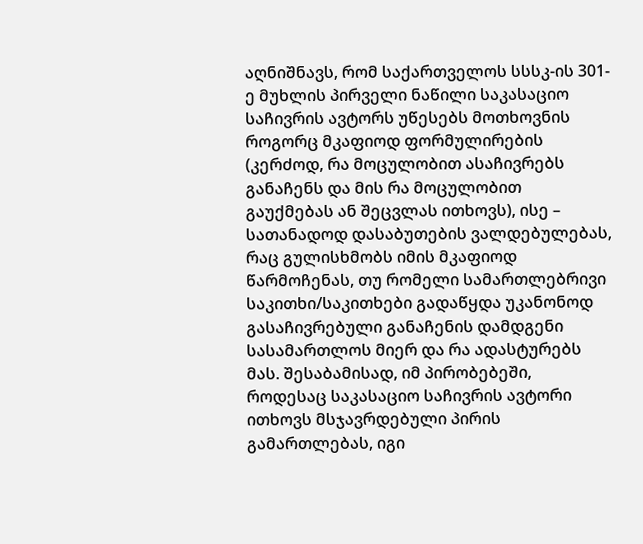აღნიშნავს, რომ საქართველოს სსსკ-ის 301-ე მუხლის პირველი ნაწილი საკასაციო საჩივრის ავტორს უწესებს მოთხოვნის როგორც მკაფიოდ ფორმულირების (კერძოდ, რა მოცულობით ასაჩივრებს განაჩენს და მის რა მოცულობით გაუქმებას ან შეცვლას ითხოვს), ისე – სათანადოდ დასაბუთების ვალდებულებას, რაც გულისხმობს იმის მკაფიოდ წარმოჩენას, თუ რომელი სამართლებრივი საკითხი/საკითხები გადაწყდა უკანონოდ გასაჩივრებული განაჩენის დამდგენი სასამართლოს მიერ და რა ადასტურებს მას. შესაბამისად, იმ პირობებეში, როდესაც საკასაციო საჩივრის ავტორი ითხოვს მსჯავრდებული პირის გამართლებას, იგი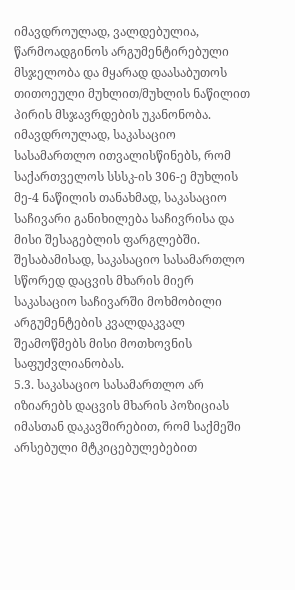იმავდროულად, ვალდებულია, წარმოადგინოს არგუმენტირებული მსჯელობა და მყარად დაასაბუთოს თითოეული მუხლით/მუხლის ნაწილით პირის მსჯავრდების უკანონობა. იმავდროულად, საკასაციო სასამართლო ითვალისწინებს, რომ საქართველოს სსსკ-ის 306-ე მუხლის მე-4 ნაწილის თანახმად, საკასაციო საჩივარი განიხილება საჩივრისა და მისი შესაგებლის ფარგლებში. შესაბამისად, საკასაციო სასამართლო სწორედ დაცვის მხარის მიერ საკასაციო საჩივარში მოხმობილი არგუმენტების კვალდაკვალ შეამოწმებს მისი მოთხოვნის საფუძვლიანობას.
5.3. საკასაციო სასამართლო არ იზიარებს დაცვის მხარის პოზიციას იმასთან დაკავშირებით, რომ საქმეში არსებული მტკიცებულებებით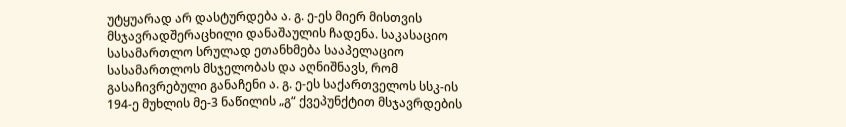უტყუარად არ დასტურდება ა. გ. ე-ეს მიერ მისთვის მსჯავრადშერაცხილი დანაშაულის ჩადენა. საკასაციო სასამართლო სრულად ეთანხმება სააპელაციო სასამართლოს მსჯელობას და აღნიშნავს, რომ გასაჩივრებული განაჩენი ა. გ. ე-ეს საქართველოს სსკ-ის 194-ე მუხლის მე-3 ნაწილის „გ“ ქვეპუნქტით მსჯავრდების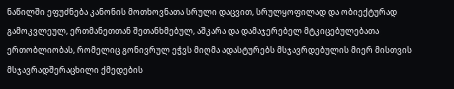ნაწილში ეფუძნება კანონის მოთხოვნათა სრული დაცვით, სრულყოფილად და ობიექტურად გამოკვლეულ, ერთმანეთთან შეთანხმებულ, აშკარა და დამაჯერებელ მტკიცებულებათა ერთობლიობას, რომელიც გონივრულ ეჭვს მიღმა ადასტურებს მსჯავრდებულის მიერ მისთვის მსჯავრადშერაცხილი ქმედების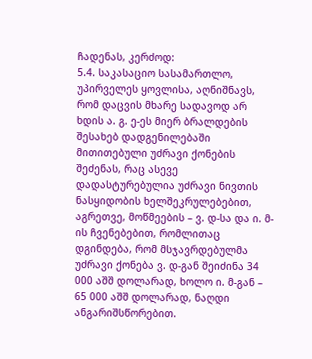ჩადენას, კერძოდ:
5.4. საკასაციო სასამართლო, უპირველეს ყოვლისა, აღნიშნავს, რომ დაცვის მხარე სადავოდ არ ხდის ა. გ. ე-ეს მიერ ბრალდების შესახებ დადგენილებაში მითითებული უძრავი ქონების შეძენას, რაც ასევე დადასტურებულია უძრავი ნივთის ნასყიდობის ხელშეკრულებებით, აგრეთვე, მოწმეების – ვ. დ-სა და ი. მ-ის ჩვენებებით, რომლითაც დგინდება, რომ მსჯავრდებულმა უძრავი ქონება ვ. დ-გან შეიძინა 34 000 აშშ დოლარად, ხოლო ი. მ-გან – 65 000 აშშ დოლარად, ნაღდი ანგარიშსწორებით.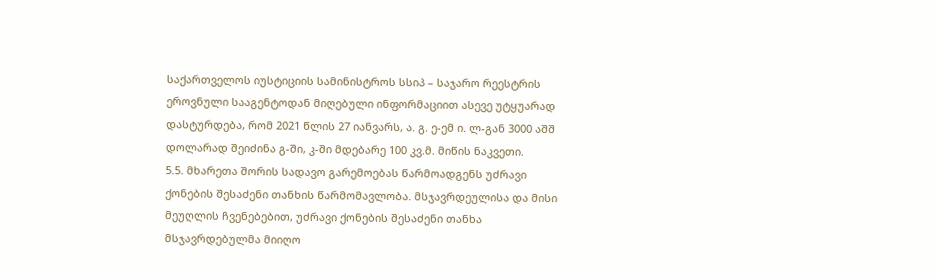საქართველოს იუსტიციის სამინისტროს სსიპ – საჯარო რეესტრის ეროვნული სააგენტოდან მიღებული ინფორმაციით ასევე უტყუარად დასტურდება, რომ 2021 წლის 27 იანვარს, ა. გ. ე-ემ ი. ლ-გან 3000 აშშ დოლარად შეიძინა გ-ში, კ-ში მდებარე 100 კვ.მ. მიწის ნაკვეთი.
5.5. მხარეთა შორის სადავო გარემოებას წარმოადგენს უძრავი ქონების შესაძენი თანხის წარმომავლობა. მსჯავრდეულისა და მისი მეუღლის ჩვენებებით, უძრავი ქონების შესაძენი თანხა მსჯავრდებულმა მიიღო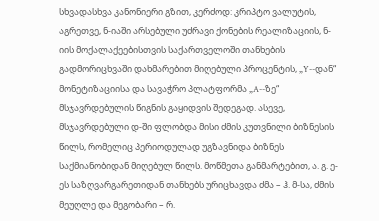სხვადასხვა კანონიერი გზით, კერძოდ: კრიპტო ვალუტის, აგრეთვე, ნ-იაში არსებული უძრავი ქონების რეალიზაციის, ნ-იის მოქალაქეებისთვის საქართველოში თანხების გადმორიცხვაში დახმარებით მიღებული პროცენტის, „Y--დან“ მონეტიზაციისა და სავაჭრო პლატფორმა „A--ზე“ მსჯავრდებულის წიგნის გაყიდვის შედეგად. ასევე, მსჯავრდებული დ-ში ფლობდა მისი ძმის კუთვნილი ბიზნესის წილს, რომელიც პერიოდულად უგზავნიდა ბიზნეს საქმიანობიდან მიღებულ წილს. მოწმეთა განმარტებით, ა. გ. ე-ეს საზღვარგარეთიდან თანხებს ურიცხავდა ძმა – ჰ. მ-სა, ძმის მეუღლე და მეგობარი – რ.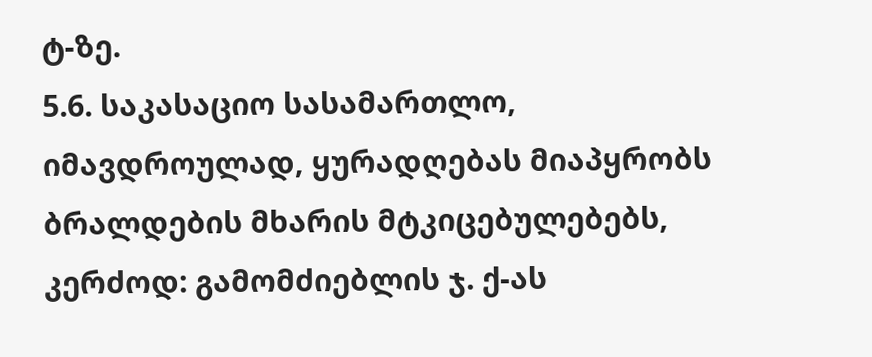ტ-ზე.
5.6. საკასაციო სასამართლო, იმავდროულად, ყურადღებას მიაპყრობს ბრალდების მხარის მტკიცებულებებს, კერძოდ: გამომძიებლის ჯ. ქ-ას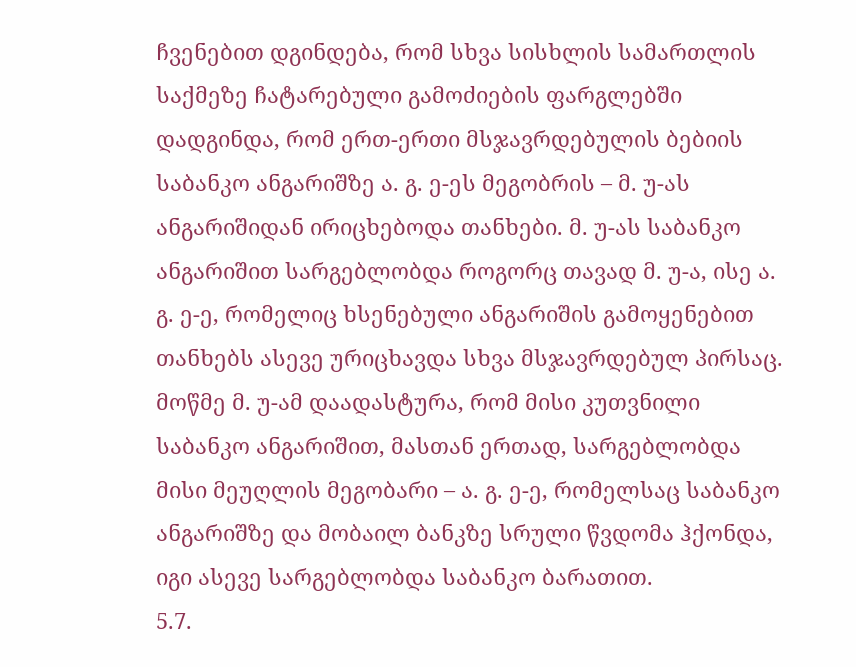ჩვენებით დგინდება, რომ სხვა სისხლის სამართლის საქმეზე ჩატარებული გამოძიების ფარგლებში დადგინდა, რომ ერთ-ერთი მსჯავრდებულის ბებიის საბანკო ანგარიშზე ა. გ. ე-ეს მეგობრის – მ. უ-ას ანგარიშიდან ირიცხებოდა თანხები. მ. უ-ას საბანკო ანგარიშით სარგებლობდა როგორც თავად მ. უ-ა, ისე ა. გ. ე-ე, რომელიც ხსენებული ანგარიშის გამოყენებით თანხებს ასევე ურიცხავდა სხვა მსჯავრდებულ პირსაც. მოწმე მ. უ-ამ დაადასტურა, რომ მისი კუთვნილი საბანკო ანგარიშით, მასთან ერთად, სარგებლობდა მისი მეუღლის მეგობარი – ა. გ. ე-ე, რომელსაც საბანკო ანგარიშზე და მობაილ ბანკზე სრული წვდომა ჰქონდა, იგი ასევე სარგებლობდა საბანკო ბარათით.
5.7.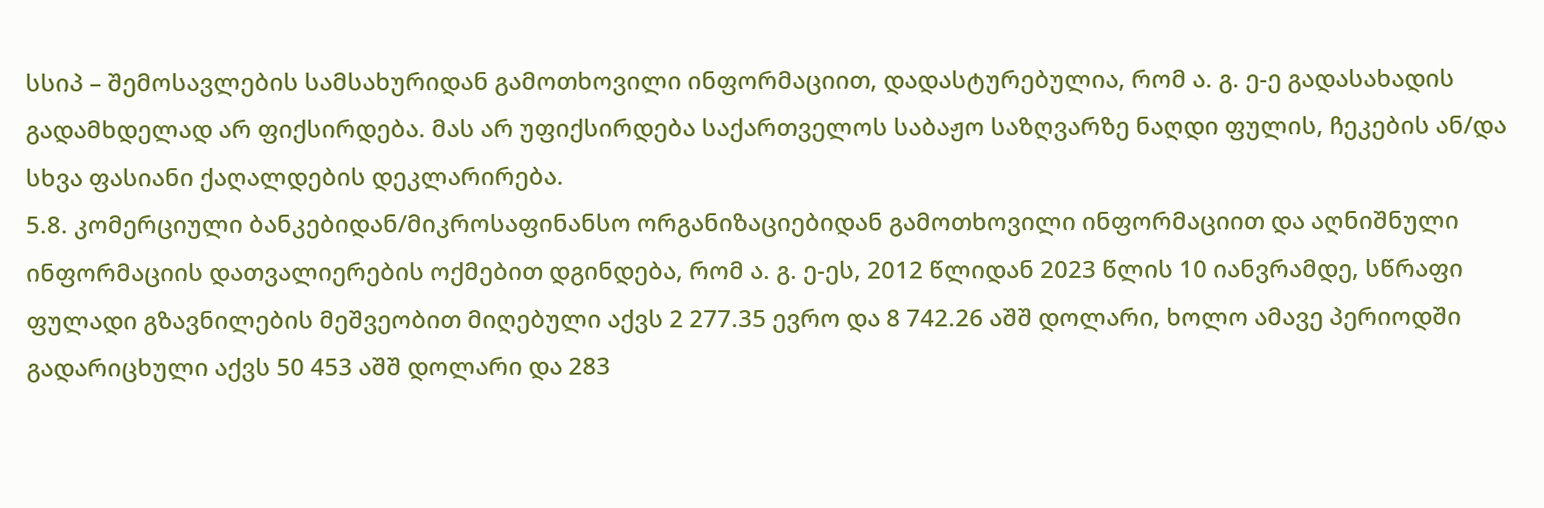სსიპ – შემოსავლების სამსახურიდან გამოთხოვილი ინფორმაციით, დადასტურებულია, რომ ა. გ. ე-ე გადასახადის გადამხდელად არ ფიქსირდება. მას არ უფიქსირდება საქართველოს საბაჟო საზღვარზე ნაღდი ფულის, ჩეკების ან/და სხვა ფასიანი ქაღალდების დეკლარირება.
5.8. კომერციული ბანკებიდან/მიკროსაფინანსო ორგანიზაციებიდან გამოთხოვილი ინფორმაციით და აღნიშნული ინფორმაციის დათვალიერების ოქმებით დგინდება, რომ ა. გ. ე-ეს, 2012 წლიდან 2023 წლის 10 იანვრამდე, სწრაფი ფულადი გზავნილების მეშვეობით მიღებული აქვს 2 277.35 ევრო და 8 742.26 აშშ დოლარი, ხოლო ამავე პერიოდში გადარიცხული აქვს 50 453 აშშ დოლარი და 283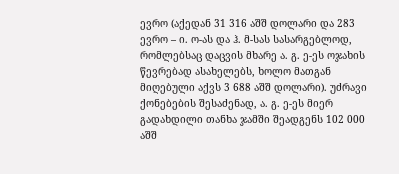ევრო (აქედან 31 316 აშშ დოლარი და 283 ევრო – ი. ო-ას და ჰ. მ-სას სასარგებლოდ, რომლებსაც დაცვის მხარე ა. გ. ე-ეს ოჯახის წევრებად ასახელებს, ხოლო მათგან მიღებული აქვს 3 688 აშშ დოლარი). უძრავი ქონებების შესაძენად, ა. გ. ე-ეს მიერ გადახდილი თანხა ჯამში შეადგენს 102 000 აშშ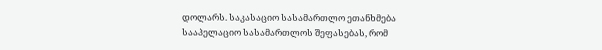დოლარს. საკასაციო სასამართლო ეთანხმება სააპელაციო სასამართლოს შეფასებას, რომ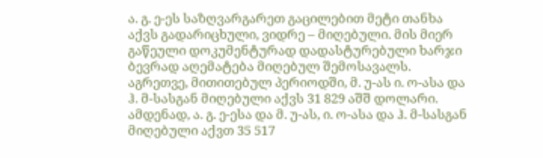ა. გ. ე-ეს საზღვარგარეთ გაცილებით მეტი თანხა აქვს გადარიცხული, ვიდრე – მიღებული. მის მიერ გაწეული დოკუმენტურად დადასტურებული ხარჯი ბევრად აღემატება მიღებულ შემოსავალს. აგრეთვე, მითითებულ პერიოდში, მ. უ-ას ი. ო-ასა და ჰ. მ-სასგან მიღებული აქვს 31 829 აშშ დოლარი. ამდენად, ა. გ. ე-ესა და მ. უ-ას, ი. ო-ასა და ჰ. მ-სასგან მიღებული აქვთ 35 517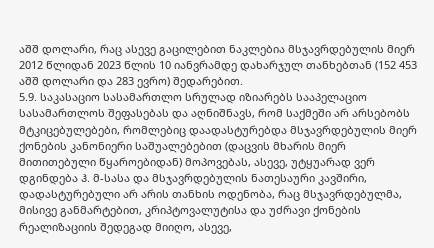აშშ დოლარი, რაც ასევე გაცილებით ნაკლებია მსჯავრდებულის მიერ 2012 წლიდან 2023 წლის 10 იანვრამდე დახარჯულ თანხებთან (152 453 აშშ დოლარი და 283 ევრო) შედარებით.
5.9. საკასაციო სასამართლო სრულად იზიარებს სააპელაციო სასამართლოს შეფასებას და აღნიშნავს, რომ საქმეში არ არსებობს მტკიცებულებები, რომლებიც დაადასტურებდა მსჯავრდებულის მიერ ქონების კანონიერი საშუალებებით (დაცვის მხარის მიერ მითითებული წყაროებიდან) მოპოვებას, ასევე, უტყუარად ვერ დგინდება ჰ. მ-სასა და მსჯავრდებულის ნათესაური კავშირი, დადასტურებული არ არის თანხის ოდენობა, რაც მსჯავრდებულმა, მისივე განმარტებით, კრიპტოვალუტისა და უძრავი ქონების რეალიზაციის შედეგად მიიღო, ასევე,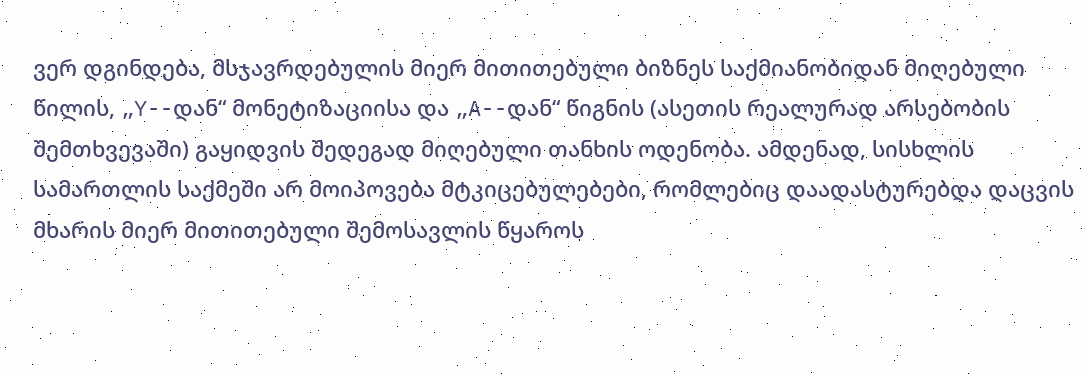ვერ დგინდება, მსჯავრდებულის მიერ მითითებული ბიზნეს საქმიანობიდან მიღებული წილის, „Y--დან“ მონეტიზაციისა და „A--დან“ წიგნის (ასეთის რეალურად არსებობის შემთხვევაში) გაყიდვის შედეგად მიღებული თანხის ოდენობა. ამდენად, სისხლის სამართლის საქმეში არ მოიპოვება მტკიცებულებები, რომლებიც დაადასტურებდა დაცვის მხარის მიერ მითითებული შემოსავლის წყაროს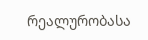რეალურობასა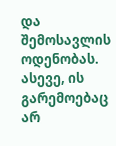და შემოსავლის ოდენობას. ასევე, ის გარემოებაც არ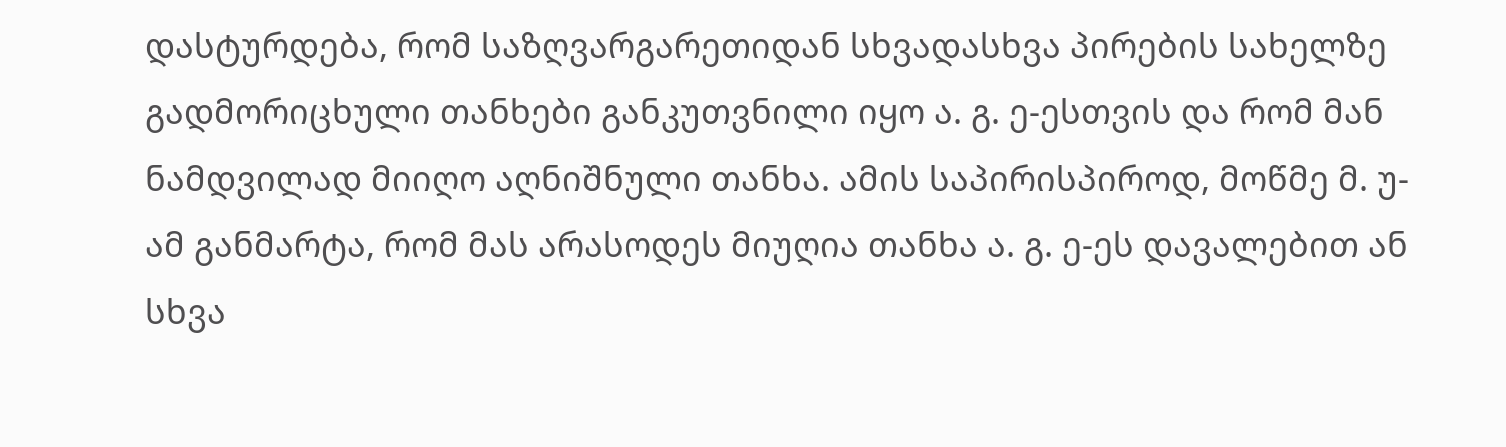დასტურდება, რომ საზღვარგარეთიდან სხვადასხვა პირების სახელზე გადმორიცხული თანხები განკუთვნილი იყო ა. გ. ე-ესთვის და რომ მან ნამდვილად მიიღო აღნიშნული თანხა. ამის საპირისპიროდ, მოწმე მ. უ-ამ განმარტა, რომ მას არასოდეს მიუღია თანხა ა. გ. ე-ეს დავალებით ან სხვა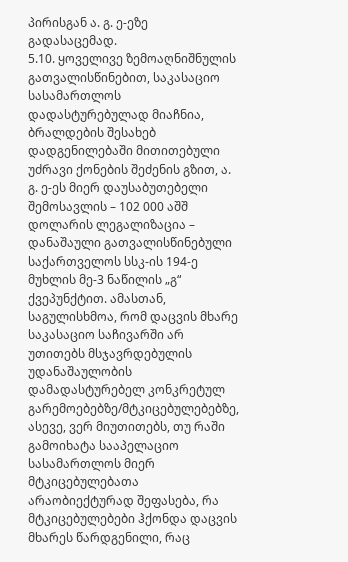პირისგან ა. გ. ე-ეზე გადასაცემად.
5.10. ყოველივე ზემოაღნიშნულის გათვალისწინებით, საკასაციო სასამართლოს დადასტურებულად მიაჩნია, ბრალდების შესახებ დადგენილებაში მითითებული უძრავი ქონების შეძენის გზით, ა. გ. ე-ეს მიერ დაუსაბუთებელი შემოსავლის – 102 000 აშშ დოლარის ლეგალიზაცია – დანაშაული გათვალისწინებული საქართველოს სსკ-ის 194-ე მუხლის მე-3 ნაწილის „გ“ ქვეპუნქტით. ამასთან, საგულისხმოა, რომ დაცვის მხარე საკასაციო საჩივარში არ უთითებს მსჯავრდებულის უდანაშაულობის დამადასტურებელ კონკრეტულ გარემოებებზე/მტკიცებულებებზე, ასევე, ვერ მიუთითებს, თუ რაში გამოიხატა სააპელაციო სასამართლოს მიერ მტკიცებულებათა არაობიექტურად შეფასება, რა მტკიცებულებები ჰქონდა დაცვის მხარეს წარდგენილი, რაც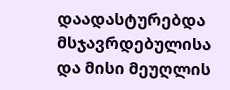დაადასტურებდა მსჯავრდებულისა და მისი მეუღლის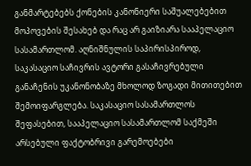განმარტებებს ქონების კანონიერი საშუალებებით მოპოვების შესახებ და რაც არ გაიზიარა სააპელაციო სასამართლომ. აღნიშნულის საპირისპიროდ, საკასაციო საჩივრის ავტორი გასაჩივრებული განაჩენის უკანონობაზე მხოლოდ ზოგადი მითითებით შემოიფარგლება. საკასაციო სასამართლოს შეფასებით, სააპელაციო სასამართლომ საქმეში არსებული ფაქტობრივი გარემოებები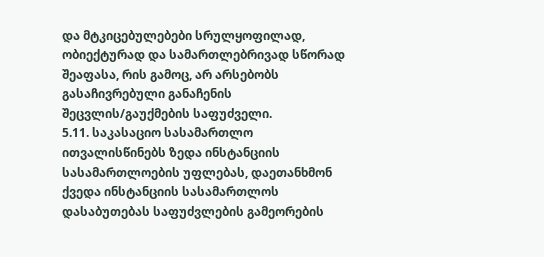და მტკიცებულებები სრულყოფილად, ობიექტურად და სამართლებრივად სწორად შეაფასა, რის გამოც, არ არსებობს გასაჩივრებული განაჩენის შეცვლის/გაუქმების საფუძველი.
5.11. საკასაციო სასამართლო ითვალისწინებს ზედა ინსტანციის სასამართლოების უფლებას, დაეთანხმონ ქვედა ინსტანციის სასამართლოს დასაბუთებას საფუძვლების გამეორების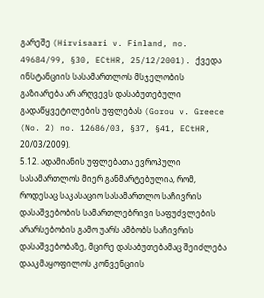გარეშე (Hirvisaari v. Finland, no. 49684/99, §30, ECtHR, 25/12/2001). ქვედა ინსტანციის სასამართლოს მსჯელობის გაზიარება არ არღვევს დასაბუთებული გადაწყვეტილების უფლებას (Gorou v. Greece (No. 2) no. 12686/03, §37, §41, ECtHR, 20/03/2009).
5.12. ადამიანის უფლებათა ევროპული სასამართლოს მიერ განმარტებულია, რომ, როდესაც საკასაციო სასამართლო საჩივრის დასაშვებობის სამართლებრივი საფუძვლების არარსებობის გამო უარს ამბობს საჩივრის დასაშვებობაზე, მცირე დასაბუთებამაც შეიძლება დააკმაყოფილოს კონვენციის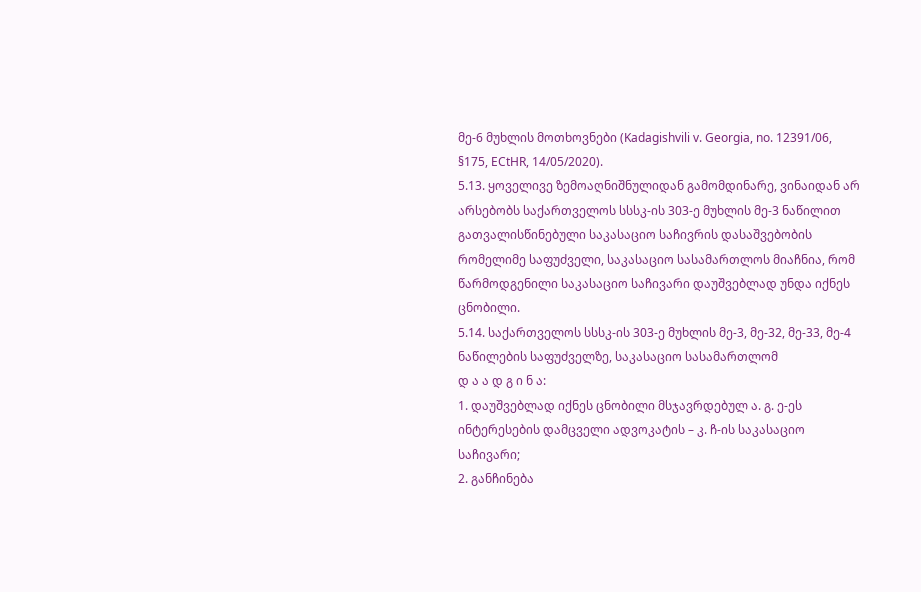მე-6 მუხლის მოთხოვნები (Kadagishvili v. Georgia, no. 12391/06, §175, ECtHR, 14/05/2020).
5.13. ყოველივე ზემოაღნიშნულიდან გამომდინარე, ვინაიდან არ არსებობს საქართველოს სსსკ-ის 303-ე მუხლის მე-3 ნაწილით გათვალისწინებული საკასაციო საჩივრის დასაშვებობის რომელიმე საფუძველი, საკასაციო სასამართლოს მიაჩნია, რომ წარმოდგენილი საკასაციო საჩივარი დაუშვებლად უნდა იქნეს ცნობილი.
5.14. საქართველოს სსსკ-ის 303-ე მუხლის მე-3, მე-32, მე-33, მე-4 ნაწილების საფუძველზე, საკასაციო სასამართლომ
დ ა ა დ გ ი ნ ა:
1. დაუშვებლად იქნეს ცნობილი მსჯავრდებულ ა. გ. ე-ეს ინტერესების დამცველი ადვოკატის – კ. ჩ-ის საკასაციო საჩივარი;
2. განჩინება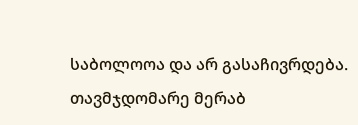საბოლოოა და არ გასაჩივრდება.
თავმჯდომარე მერაბ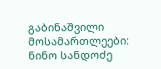გაბინაშვილი
მოსამართლეები: ნინო სანდოძე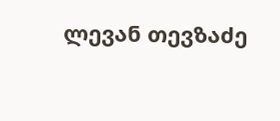ლევან თევზაძე